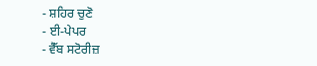- ਸ਼ਹਿਰ ਚੁਣੋ
- ਈ-ਪੇਪਰ
- ਵੈੱਬ ਸਟੋਰੀਜ਼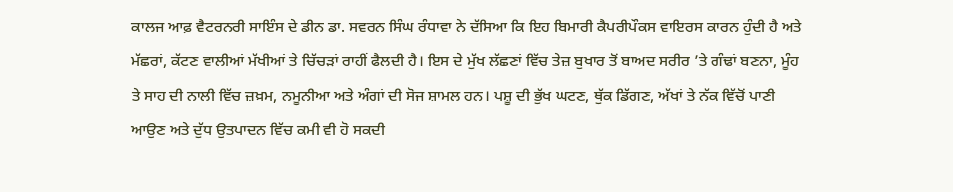ਕਾਲਜ ਆਫ਼ ਵੈਟਰਨਰੀ ਸਾਇੰਸ ਦੇ ਡੀਨ ਡਾ. ਸਵਰਨ ਸਿੰਘ ਰੰਧਾਵਾ ਨੇ ਦੱਸਿਆ ਕਿ ਇਹ ਬਿਮਾਰੀ ਕੈਪਰੀਪੌਕਸ ਵਾਇਰਸ ਕਾਰਨ ਹੁੰਦੀ ਹੈ ਅਤੇ ਮੱਛਰਾਂ, ਕੱਟਣ ਵਾਲੀਆਂ ਮੱਖੀਆਂ ਤੇ ਚਿੱਚੜਾਂ ਰਾਹੀਂ ਫੈਲਦੀ ਹੈ। ਇਸ ਦੇ ਮੁੱਖ ਲੱਛਣਾਂ ਵਿੱਚ ਤੇਜ਼ ਬੁਖਾਰ ਤੋਂ ਬਾਅਦ ਸਰੀਰ ’ਤੇ ਗੰਢਾਂ ਬਣਨਾ, ਮੂੰਹ ਤੇ ਸਾਹ ਦੀ ਨਾਲੀ ਵਿੱਚ ਜ਼ਖ਼ਮ, ਨਮੂਨੀਆ ਅਤੇ ਅੰਗਾਂ ਦੀ ਸੋਜ ਸ਼ਾਮਲ ਹਨ। ਪਸ਼ੂ ਦੀ ਭੁੱਖ ਘਟਣ, ਥੁੱਕ ਡਿੱਗਣ, ਅੱਖਾਂ ਤੇ ਨੱਕ ਵਿੱਚੋਂ ਪਾਣੀ ਆਉਣ ਅਤੇ ਦੁੱਧ ਉਤਪਾਦਨ ਵਿੱਚ ਕਮੀ ਵੀ ਹੋ ਸਕਦੀ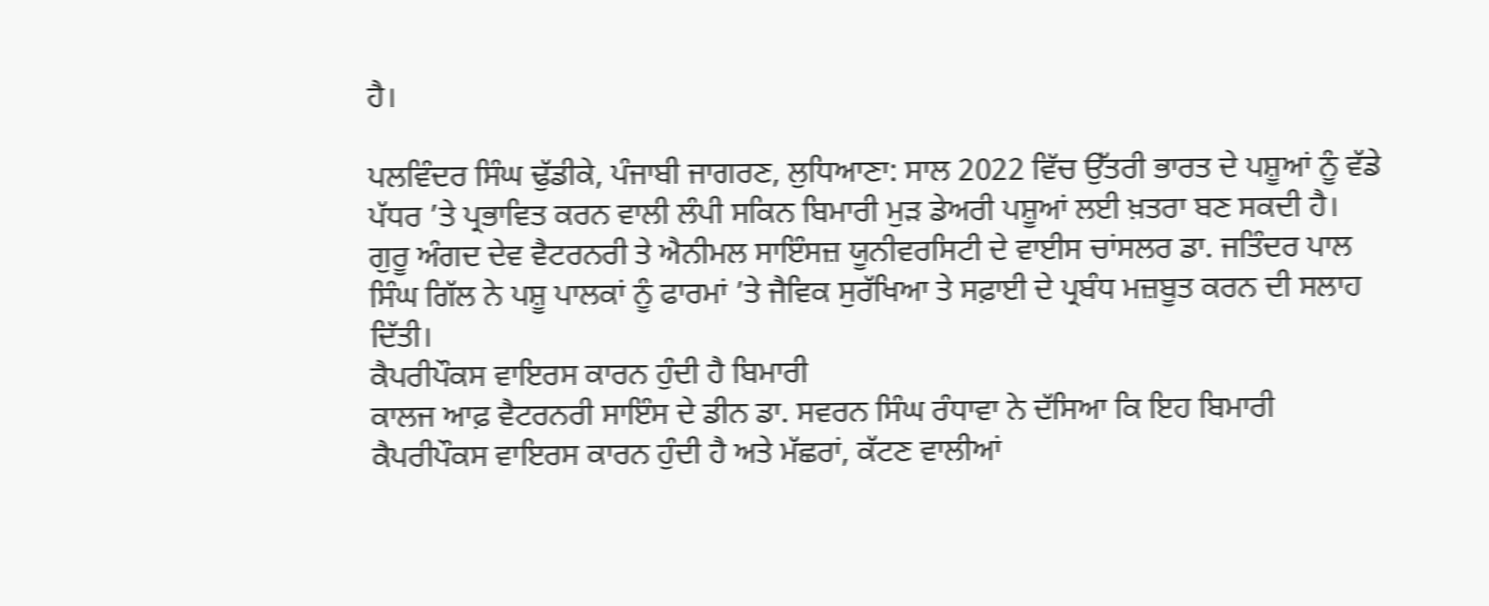ਹੈ।

ਪਲਵਿੰਦਰ ਸਿੰਘ ਢੁੱਡੀਕੇ, ਪੰਜਾਬੀ ਜਾਗਰਣ, ਲੁਧਿਆਣਾ: ਸਾਲ 2022 ਵਿੱਚ ਉੱਤਰੀ ਭਾਰਤ ਦੇ ਪਸ਼ੂਆਂ ਨੂੰ ਵੱਡੇ ਪੱਧਰ ’ਤੇ ਪ੍ਰਭਾਵਿਤ ਕਰਨ ਵਾਲੀ ਲੰਪੀ ਸਕਿਨ ਬਿਮਾਰੀ ਮੁੜ ਡੇਅਰੀ ਪਸ਼ੂਆਂ ਲਈ ਖ਼ਤਰਾ ਬਣ ਸਕਦੀ ਹੈ। ਗੁਰੂ ਅੰਗਦ ਦੇਵ ਵੈਟਰਨਰੀ ਤੇ ਐਨੀਮਲ ਸਾਇੰਸਜ਼ ਯੂਨੀਵਰਸਿਟੀ ਦੇ ਵਾਈਸ ਚਾਂਸਲਰ ਡਾ. ਜਤਿੰਦਰ ਪਾਲ ਸਿੰਘ ਗਿੱਲ ਨੇ ਪਸ਼ੂ ਪਾਲਕਾਂ ਨੂੰ ਫਾਰਮਾਂ ’ਤੇ ਜੈਵਿਕ ਸੁਰੱਖਿਆ ਤੇ ਸਫ਼ਾਈ ਦੇ ਪ੍ਰਬੰਧ ਮਜ਼ਬੂਤ ਕਰਨ ਦੀ ਸਲਾਹ ਦਿੱਤੀ।
ਕੈਪਰੀਪੌਕਸ ਵਾਇਰਸ ਕਾਰਨ ਹੁੰਦੀ ਹੈ ਬਿਮਾਰੀ
ਕਾਲਜ ਆਫ਼ ਵੈਟਰਨਰੀ ਸਾਇੰਸ ਦੇ ਡੀਨ ਡਾ. ਸਵਰਨ ਸਿੰਘ ਰੰਧਾਵਾ ਨੇ ਦੱਸਿਆ ਕਿ ਇਹ ਬਿਮਾਰੀ ਕੈਪਰੀਪੌਕਸ ਵਾਇਰਸ ਕਾਰਨ ਹੁੰਦੀ ਹੈ ਅਤੇ ਮੱਛਰਾਂ, ਕੱਟਣ ਵਾਲੀਆਂ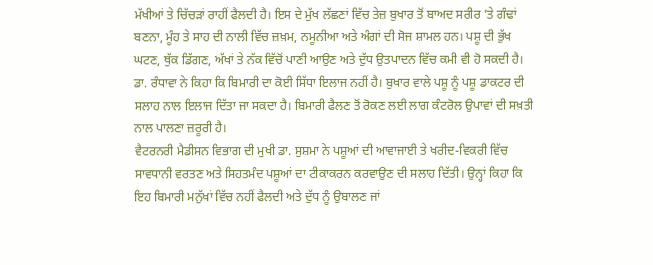ਮੱਖੀਆਂ ਤੇ ਚਿੱਚੜਾਂ ਰਾਹੀਂ ਫੈਲਦੀ ਹੈ। ਇਸ ਦੇ ਮੁੱਖ ਲੱਛਣਾਂ ਵਿੱਚ ਤੇਜ਼ ਬੁਖਾਰ ਤੋਂ ਬਾਅਦ ਸਰੀਰ ’ਤੇ ਗੰਢਾਂ ਬਣਨਾ, ਮੂੰਹ ਤੇ ਸਾਹ ਦੀ ਨਾਲੀ ਵਿੱਚ ਜ਼ਖ਼ਮ, ਨਮੂਨੀਆ ਅਤੇ ਅੰਗਾਂ ਦੀ ਸੋਜ ਸ਼ਾਮਲ ਹਨ। ਪਸ਼ੂ ਦੀ ਭੁੱਖ ਘਟਣ, ਥੁੱਕ ਡਿੱਗਣ, ਅੱਖਾਂ ਤੇ ਨੱਕ ਵਿੱਚੋਂ ਪਾਣੀ ਆਉਣ ਅਤੇ ਦੁੱਧ ਉਤਪਾਦਨ ਵਿੱਚ ਕਮੀ ਵੀ ਹੋ ਸਕਦੀ ਹੈ।
ਡਾ. ਰੰਧਾਵਾ ਨੇ ਕਿਹਾ ਕਿ ਬਿਮਾਰੀ ਦਾ ਕੋਈ ਸਿੱਧਾ ਇਲਾਜ ਨਹੀਂ ਹੈ। ਬੁਖਾਰ ਵਾਲੇ ਪਸ਼ੂ ਨੂੰ ਪਸ਼ੂ ਡਾਕਟਰ ਦੀ ਸਲਾਹ ਨਾਲ ਇਲਾਜ ਦਿੱਤਾ ਜਾ ਸਕਦਾ ਹੈ। ਬਿਮਾਰੀ ਫੈਲਣ ਤੋਂ ਰੋਕਣ ਲਈ ਲਾਗ ਕੰਟਰੋਲ ਉਪਾਵਾਂ ਦੀ ਸਖ਼ਤੀ ਨਾਲ ਪਾਲਣਾ ਜ਼ਰੂਰੀ ਹੈ।
ਵੈਟਰਨਰੀ ਮੈਡੀਸਨ ਵਿਭਾਗ ਦੀ ਮੁਖੀ ਡਾ. ਸੁਸ਼ਮਾ ਨੇ ਪਸ਼ੂਆਂ ਦੀ ਆਵਾਜਾਈ ਤੇ ਖਰੀਦ-ਵਿਕਰੀ ਵਿੱਚ ਸਾਵਧਾਨੀ ਵਰਤਣ ਅਤੇ ਸਿਹਤਮੰਦ ਪਸ਼ੂਆਂ ਦਾ ਟੀਕਾਕਰਨ ਕਰਵਾਉਣ ਦੀ ਸਲਾਹ ਦਿੱਤੀ। ਉਨ੍ਹਾਂ ਕਿਹਾ ਕਿ ਇਹ ਬਿਮਾਰੀ ਮਨੁੱਖਾਂ ਵਿੱਚ ਨਹੀਂ ਫੈਲਦੀ ਅਤੇ ਦੁੱਧ ਨੂੰ ਉਬਾਲਣ ਜਾਂ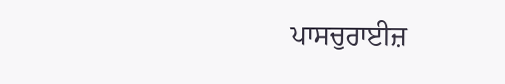ਪਾਸਚੁਰਾਈਜ਼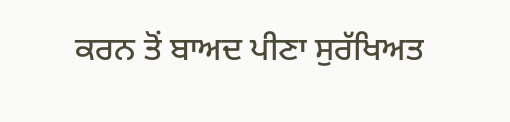ਕਰਨ ਤੋਂ ਬਾਅਦ ਪੀਣਾ ਸੁਰੱਖਿਅਤ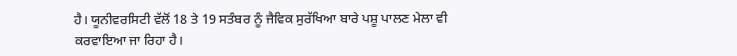ਹੈ। ਯੂਨੀਵਰਸਿਟੀ ਵੱਲੋਂ 18 ਤੇ 19 ਸਤੰਬਰ ਨੂੰ ਜੈਵਿਕ ਸੁਰੱਖਿਆ ਬਾਰੇ ਪਸ਼ੂ ਪਾਲਣ ਮੇਲਾ ਵੀ ਕਰਵਾਇਆ ਜਾ ਰਿਹਾ ਹੈ।